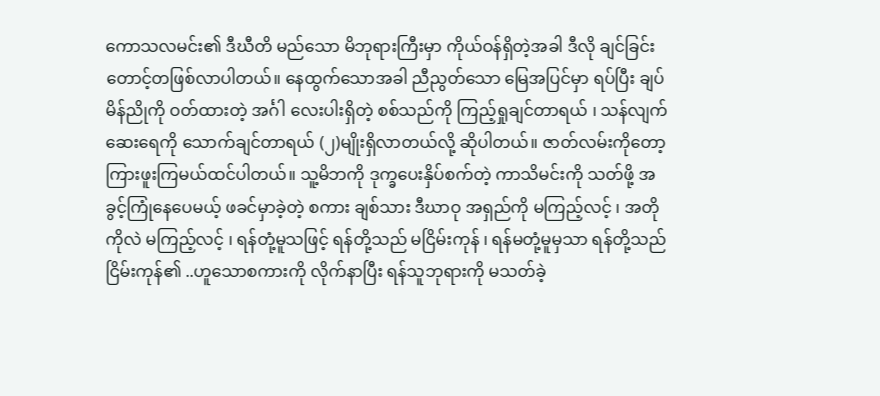ကောသလမင်း၏ ဒီဃီတိ မည်သော မိဘုရားကြီးမှာ ကိုယ်ဝန်ရှိတဲ့အခါ ဒီလို ချင်ခြင်းတောင့်တဖြစ်လာပါတယ်။ နေထွက်သောအခါ ညီညွတ်သော မြေအပြင်မှာ ရပ်ပြီး ချပ်မိန်ညိုကို ဝတ်ထားတဲ့ အင်္ဂါ လေးပါးရှိတဲ့ စစ်သည်ကို ကြည့်ရှုချင်တာရယ် ၊ သန်လျက်ဆေးရေကို သောက်ချင်တာရယ် (၂)မျိုးရှိလာတယ်လို့ ဆိုပါတယ်။ ဇာတ်လမ်းကိုတော့ ကြားဖူးကြမယ်ထင်ပါတယ်။ သူ့မိဘကို ဒုက္ခပေးနှိပ်စက်တဲ့ ကာသိမင်းကို သတ်ဖို့ အခွင့်ကြုံနေပေမယ့် ဖခင်မှာခဲ့တဲ့ စကား ချစ်သား ဒီဃာဝု အရှည်ကို မကြည့်လင့် ၊ အတိုကိုလဲ မကြည့်လင့် ၊ ရန်တုံ့မူသဖြင့် ရန်တို့သည် မငြိမ်းကုန် ၊ ရန်မတုံ့မူမှသာ ရန်တို့သည် ငြိမ်းကုန်၏ ..ဟူသောစကားကို လိုက်နာပြီး ရန်သူဘုရားကို မသတ်ခဲ့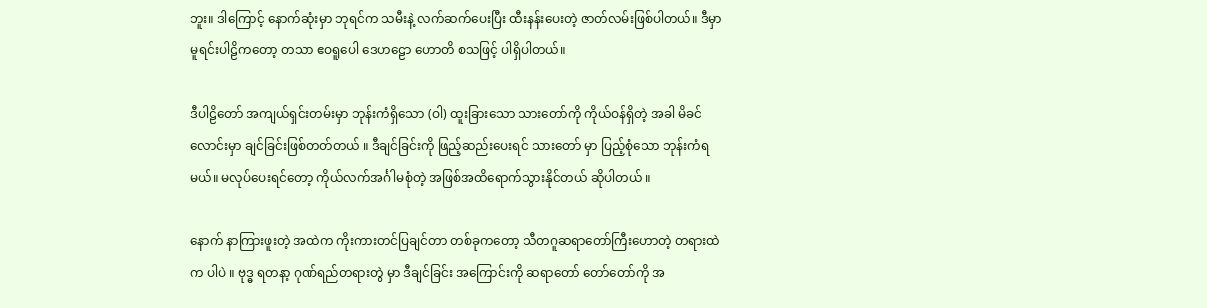ဘူး။ ဒါကြောင့် နောက်ဆုံးမှာ ဘုရင်က သမီးနဲ့ လက်ဆက်ပေးပြီး ထီးနန်းပေးတဲ့ ဇာတ်လမ်းဖြစ်ပါတယ်။ ဒီမှာ မူရင်းပါဠိကတော့ တသာ ဧဝရူပေါ ဒေဟဠော ဟောတိ စသဖြင့် ပါရှိပါတယ်။

ဒီပါဠိတော် အကျယ်ရှင်းတမ်းမှာ ဘုန်းကံရှိသော (ဝါ) ထူးခြားသော သားတော်ကို ကိုယ်ဝန်ရှိတဲ့ အခါ မိခင်လောင်းမှာ ချင်ခြင်းဖြစ်တတ်တယ် ။ ဒီချင်ခြင်းကို ဖြည့်ဆည်းပေးရင် သားတော် မှာ ပြည့်စုံသော ဘုန်းကံရမယ်။ မလုပ်ပေးရင်တော့ ကိုယ်လက်အင်္ဂါမစုံတဲ့ အဖြစ်အထိရောက်သွားနိုင်တယ် ဆိုပါတယ် ။

နောက် နာကြားဖူးတဲ့ အထဲက ကိုးကားတင်ပြချင်တာ တစ်ခုကတော့ သီတဂူဆရာတော်ကြီးဟောတဲ့ တရားထဲက ပါပဲ ။ ဗုဒ္ဓ ရတနာ့ ဂုဏ်ရည်တရားတွဲ မှာ ဒီချင်ခြင်း အကြောင်းကို ဆရာတော် တော်တော်ကို အ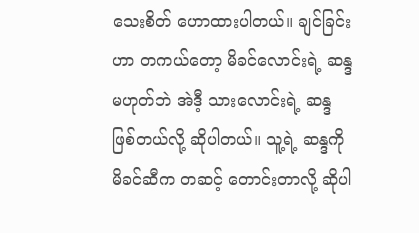သေးစိတ် ဟောထားပါတယ်။ ချင်ခြင်းဟာ တကယ်တော့ မိခင်လောင်းရဲ့ ဆန္ဒမဟုတ်ဘဲ အဲဒီ့ သားလောင်းရဲ့ ဆန္ဒဖြစ်တယ်လို့ ဆိုပါတယ်။ သူ့ရဲ့ ဆန္ဒကို မိခင်ဆီက တဆင့် တောင်းတာလို့ ဆိုပါ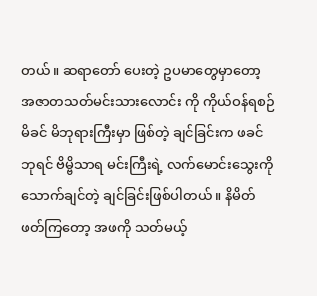တယ်။ ဆရာတော် ပေးတဲ့ ဥပမာတွေမှာတော့ အဇာတသတ်မင်းသားလောင်း ကို ကိုယ်ဝန်ရစဉ် မိခင် မိဘုရားကြီးမှာ ဖြစ်တဲ့ ချင်ခြင်းက ဖခင်ဘုရင် ဗိမ္ဗိသာရ မင်းကြီးရဲ့ လက်မောင်းသွေးကို သောက်ချင်တဲ့ ချင်ခြင်းဖြစ်ပါတယ်။ နိမိတ်ဖတ်ကြတော့ အဖကို သတ်မယ့်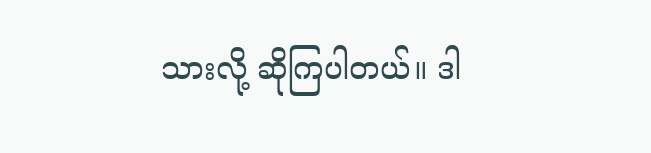သားလို့ ဆိုကြပါတယ်။ ဒါ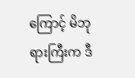ကြောင့် မိဘုရားကြီးက ဒီ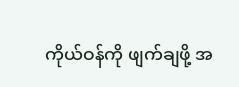ကိုယ်ဝန်ကို ဖျက်ချဖို့ အ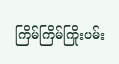ကြိမ်ကြိမ်ကြိုးပမ်း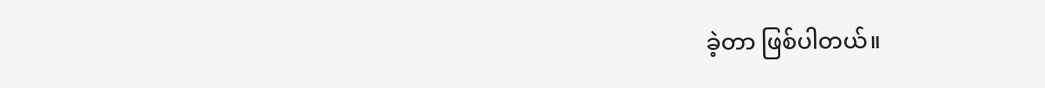ခဲ့တာ ဖြစ်ပါတယ်။